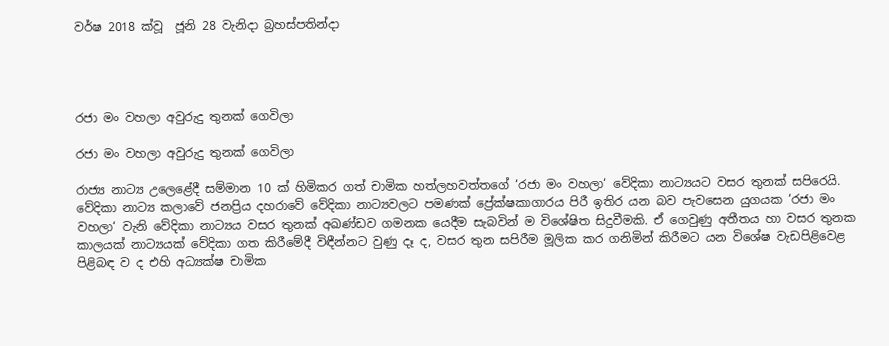වර්ෂ 2018 ක්වූ  ජූනි 28 වැනිදා බ්‍රහස්පතින්දා




රජා මං වහලා අවුරුදු තුනක් ගෙවිලා

රජා මං වහලා අවුරුදු තුනක් ගෙවිලා

රාජ්‍ය නාට්‍ය උලෙළේදී සම්මාන 10 ක් හිමිකර ගත් චාමික හත්ලහවත්තගේ ‘රජා මං වහලා‘ වේදිකා නාට්‍යයට වසර තුනක් සපිරෙයි. වේදිකා නාට්‍ය කලාවේ ජනප්‍රිය දහරාවේ වේදිකා නාට්‍යවලට පමණක් ප්‍රේක්ෂකාගාරය පිරී ඉතිර යන බව පැවසෙන යුගයක ‘රජා මං වහලා‘ වැනි වේදිකා නාට්‍යය වසර තුනක් අඛණ්ඩව ගමනක යෙදීම සැබවින් ම විශේෂිත සිදුවීමකි. ඒ ගෙවුණු අතීතය හා වසර තුනක කාලයක් නාට්‍යයක් වේදිකා ගත කිරීමේදී විඳීන්නට වුණු දෑ ද, වසර තුන සපිරීම මූලික කර ගනිමින් කිරීමට යන විශේෂ වැඩපිළිවෙළ පිළිබඳ ව ද එහි අධ්‍යක්ෂ චාමික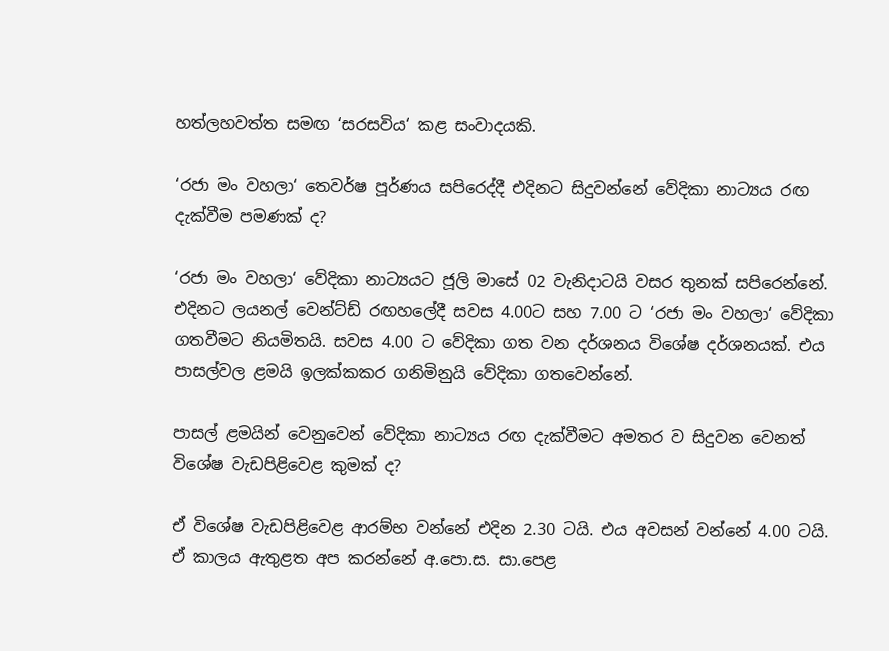හත්ලහවත්ත සමඟ ‘සරසවිය‘ කළ සංවාදයකි.

‘රජා මං වහලා‘ තෙවර්ෂ පූර්ණය සපිරෙද්දී එදිනට සිදුවන්නේ වේදිකා නාට්‍යය රඟ දැක්වීම පමණක් ද?

‘රජා මං වහලා‘ වේදිකා නාට්‍යයට ජූලි මාසේ 02 වැනිදාටයි වසර තුනක් සපිරෙන්නේ. එදිනට ලයනල් වෙන්ට්ඩ් රඟහලේදී සවස 4.00ට සහ 7.00 ට ‘රජා මං වහලා‘ වේදිකා ගතවීමට නියමිතයි. සවස 4.00 ට වේදිකා ගත වන දර්ශනය විශේෂ දර්ශනයක්. එය පාසල්වල ළමයි ඉලක්කකර ගනිමිනුයි වේදිකා ගතවෙන්නේ.

පාසල් ළමයින් වෙනුවෙන් වේදිකා නාට්‍යය රඟ දැක්වීමට අමතර ව සිදුවන වෙනත් විශේෂ වැඩපිළිවෙළ කුමක් ද?

ඒ විශේෂ වැඩපිළිවෙළ ආරම්භ වන්නේ එදින 2.30 ටයි. එය අවසන් වන්නේ 4.00 ටයි. ඒ කාලය ඇතුළත අප කරන්නේ අ.පො.ස. සා.පෙළ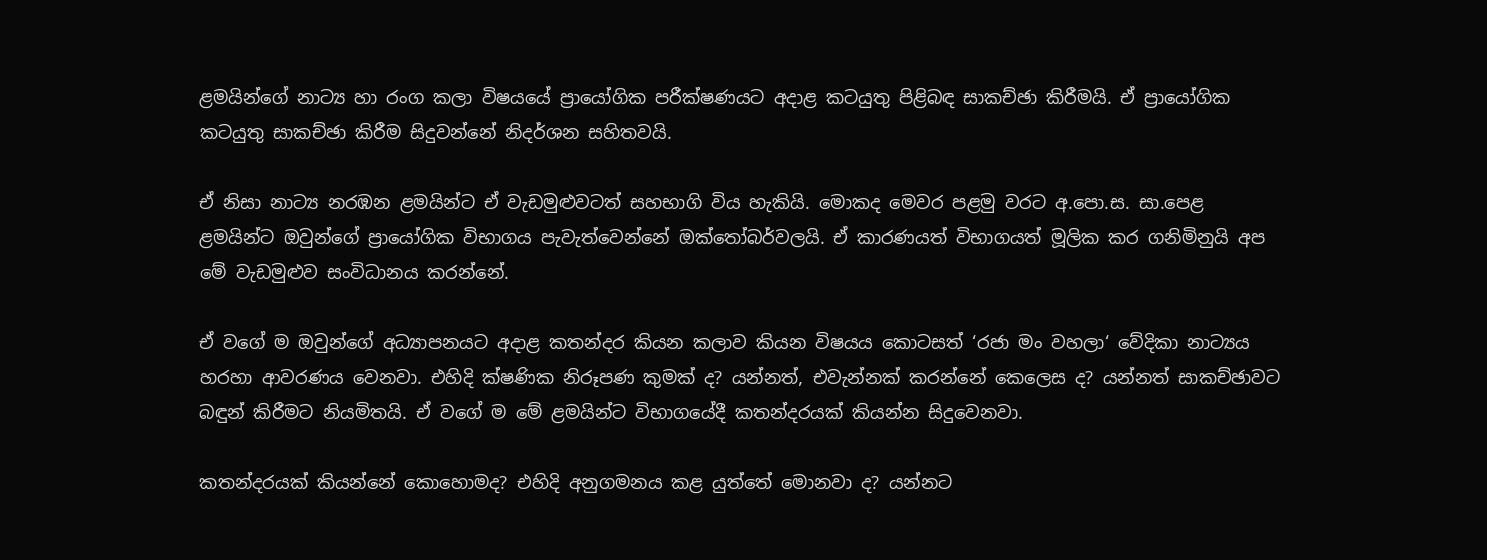ළමයින්ගේ නාට්‍ය හා රංග කලා විෂයයේ ප්‍රායෝගික පරීක්ෂණයට අදාළ කටයුතු පිළිබඳ සාකච්ඡා කිරීමයි. ඒ ප්‍රායෝගික කටයුතු සාකච්ඡා කිරීම සිදුවන්නේ නිදර්ශන සහිතවයි.

ඒ නිසා නාට්‍ය නරඹන ළමයින්ට ඒ වැඩමුළුවටත් සහභාගි විය හැකියි. මොකද මෙවර පළමු වරට අ.පො.ස. සා.පෙළ ළමයින්ට ඔවුන්ගේ ප්‍රායෝගික විභාගය පැවැත්වෙන්නේ ඔක්තෝබර්වලයි. ඒ කාරණයත් විභාගයත් මූලික කර ගනිමිනුයි අප මේ වැඩමුළුව සංවිධානය කරන්නේ.

ඒ වගේ ම ඔවුන්ගේ අධ්‍යාපනයට අදාළ කතන්දර කියන කලාව කියන විෂයය කොටසත් ‘රජා මං වහලා‘ වේදිකා නාට්‍යය හරහා ආවරණය වෙනවා. එහිදි ක්ෂණික නිරූපණ කුමක් ද? යන්නත්, එවැන්නක් කරන්නේ කෙලෙස ද? යන්නත් සාකච්ඡාවට බඳුන් කිරීමට නියමිතයි. ඒ වගේ ම මේ ළමයින්ට විභාගයේදී කතන්දරයක් කියන්න සිදුවෙනවා.

කතන්දරයක් කියන්නේ කොහොමද? එහිදි අනුගමනය කළ යුත්තේ මොනවා ද? යන්නට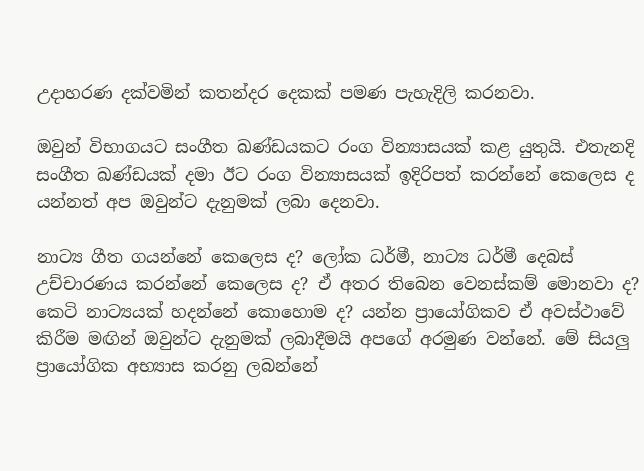උදාහරණ දක්වමින් කතන්දර දෙකක් පමණ පැහැදිලි කරනවා.

ඔවුන් විභාගයට සංගීත ඛණ්ඩයකට රංග වින්‍යාසයක් කළ යුතුයි. එතැනදි සංගීත ඛණ්ඩයක් දමා ඊට රංග වින්‍යාසයක් ඉදිරිපත් කරන්නේ කෙලෙස ද යන්නත් අප ඔවුන්ට දැනුමක් ලබා දෙනවා.

නාට්‍ය ගීත ගයන්නේ කෙලෙස ද? ලෝක ධර්මී, නාට්‍ය ධර්මී දෙබස් උච්චාරණය කරන්නේ කෙලෙස ද? ඒ අතර තිබෙන වෙනස්කම් මොනවා ද? කෙටි නාට්‍යයක් හදන්නේ කොහොම ද? යන්න ප්‍රායෝගිකව ඒ අවස්ථාවේ කිරීම මඟින් ඔවුන්ට දැනුමක් ලබාදීමයි අපගේ අරමුණ වන්නේ. මේ සියලු ප්‍රායෝගික අභ්‍යාස කරනු ලබන්නේ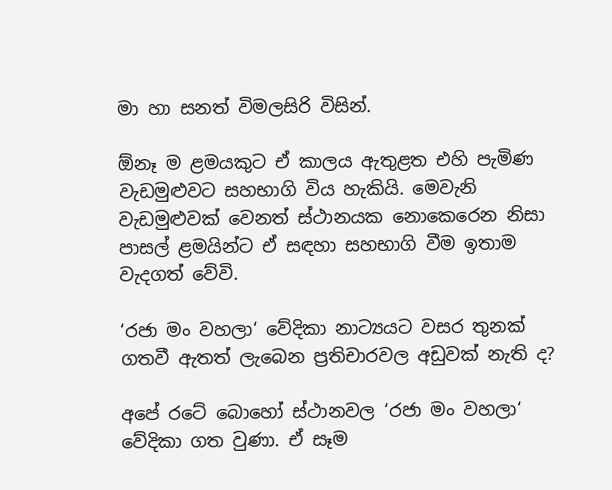මා හා සනත් විමලසිරි විසින්.

ඕනෑ ම ළමයකුට ඒ කාලය ඇතුළත එහි පැමිණ වැඩමුළුවට සහභාගි විය හැකියි. මෙවැනි වැඩමුළුවක් වෙනත් ස්ථානයක නොකෙරෙන නිසා පාසල් ළමයින්ට ඒ සඳහා සහභාගි වීම ඉතාම වැදගත් වේවි.

‘රජා මං වහලා‘ වේදිකා නාට්‍යයට වසර තුනක් ගතවී ඇතත් ලැබෙන ප්‍රතිචාරවල අඩුවක් නැති ද?

අපේ රටේ බොහෝ ස්ථානවල ‘රජා මං වහලා‘ වේදිකා ගත වුණා. ඒ සෑම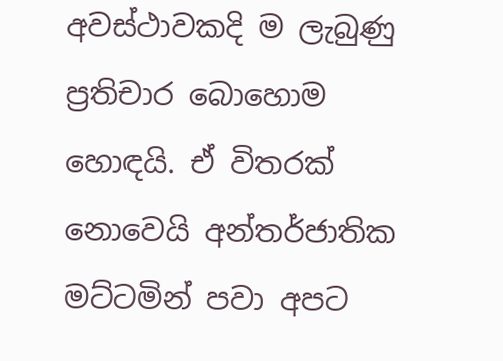අවස්ථාවකදි ම ලැබුණු ප්‍රතිචාර බොහොම හොඳයි. ඒ විතරක් නොවෙයි අන්තර්ජාතික මට්ටමින් පවා අපට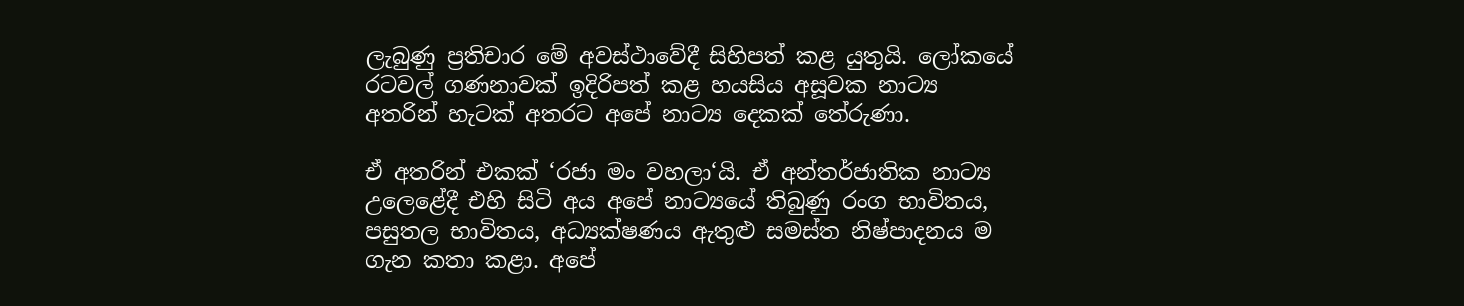ලැබුණු ප්‍රතිචාර මේ අවස්ථාවේදී සිහිපත් කළ යුතුයි. ලෝකයේ රටවල් ගණනාවක් ඉදිරිපත් කළ හයසිය අසූවක නාට්‍ය අතරින් හැටක් අතරට අපේ නාට්‍ය දෙකක් තේරුණා.

ඒ අතරින් එකක් ‘රජා මං වහලා‘යි. ඒ අන්තර්ජාතික නාට්‍ය උලෙළේදී එහි සිටි අය අපේ නාට්‍යයේ තිබුණු රංග භාවිතය, පසුතල භාවිතය, අධ්‍යක්ෂණය ඇතුළු සමස්ත නිෂ්පාදනය ම ගැන කතා කළා. අපේ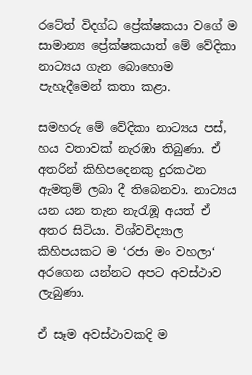රටේත් විදග්ධ ප්‍රේක්ෂකයා වගේ ම සාමාන්‍ය ප්‍රේක්ෂකයාත් මේ වේදිකා නාට්‍යය ගැන බොහොම පැහැදීමෙන් කතා කළා.

සමහරු මේ වේදිකා නාට්‍යය පස්, හය වතාවක් නැරඹා තිබුණා. ඒ අතරින් කිහිපදෙනකු දුරකථන ඇමතුම් ලබා දී තිබෙනවා. නාට්‍යය යන යන තැන නැරැඹූ අයත් ඒ අතර සිටියා. විශ්වවිද්‍යාල කිහිපයකට ම ‘රජා මං වහලා‘ අරගෙන යන්නට අපට අවස්ථාව ලැබුණා.

ඒ සෑම අවස්ථාවකදි ම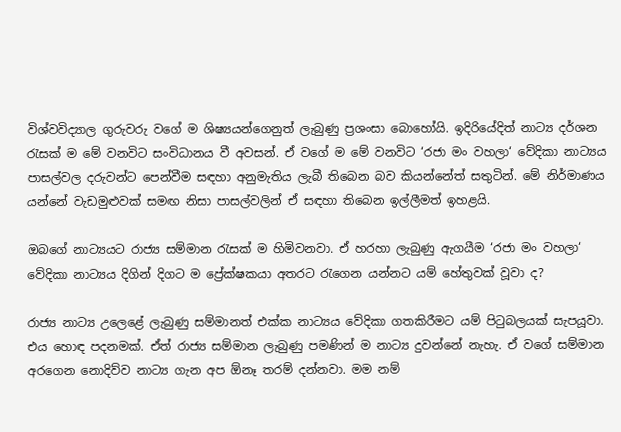විශ්වවිද්‍යාල ගුරුවරු වගේ ම ශිෂ්‍යයන්ගෙනුත් ලැබුණු ප්‍රශංසා බොහෝයි. ඉදිරියේදිත් නාට්‍ය දර්ශන රැසක් ම මේ වනවිට සංවිධානය වී අවසන්. ඒ වගේ ම මේ වනවිට ‘රජා මං වහලා‘ වේදිකා නාට්‍යය පාසල්වල දරුවන්ට පෙන්වීම සඳහා අනුමැතිය ලැබී තිබෙන බව කියන්නේත් සතුටින්. මේ නිර්මාණය යන්නේ වැඩමුළුවක් සමඟ නිසා පාසල්වලින් ඒ සඳහා තිබෙන ඉල්ලීමත් ඉහළයි.

ඔබගේ නාට්‍යයට රාජ්‍ය සම්මාන රැසක් ම හිමිවනවා. ඒ හරහා ලැබුණු ඇගයීම ‘රජා මං වහලා‘ වේදිකා නාට්‍යය දිගින් දිගට ම ප්‍රේක්ෂකයා අතරට රැගෙන යන්නට යම් හේතුවක් වූවා ද?

රාජ්‍ය නාට්‍ය උලෙළේ ලැබුණු සම්මානත් එක්ක නාට්‍යය වේදිකා ගතකිරීමට යම් පිටුබලයක් සැපයූවා. එය හොඳ පදනමක්. ඒත් රාජ්‍ය සම්මාන ලැබුණු පමණින් ම නාට්‍ය දුවන්නේ නැහැ. ඒ වගේ සම්මාන අරගෙන නොදිව්ව නාට්‍ය ගැන අප ඕනෑ තරම් දන්නවා. මම නම්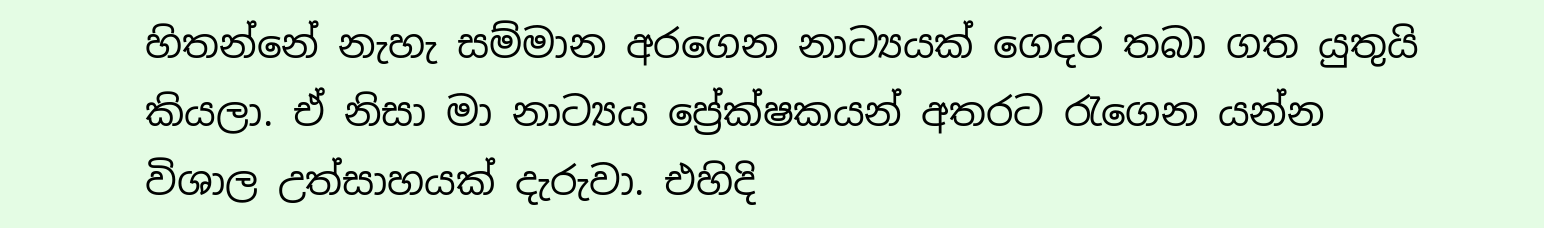හිතන්නේ නැහැ සම්මාන අරගෙන නාට්‍යයක් ගෙදර තබා ගත යුතුයි කියලා. ඒ නිසා මා නාට්‍යය ප්‍රේක්ෂකයන් අතරට රැගෙන යන්න විශාල උත්සාහයක් දැරුවා. එහිදි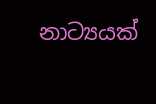නාට්‍යයක්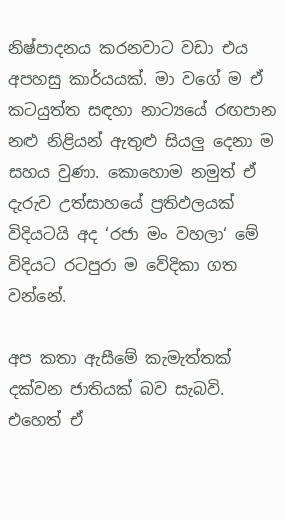නිෂ්පාදනය කරනවාට වඩා එය අපහසු කාර්යයක්. මා වගේ ම ඒ කටයුත්ත සඳහා නාට්‍යයේ රඟපාන නළු නිළියන් ඇතුළු සියලු දෙනා ම සහය වුණා. කොහොම නමුත් ඒ දැරුව උත්සාහයේ ප්‍රතිඵලයක් විදියටයි අද ‘රජා මං වහලා‘ මේ විදියට රටපුරා ම වේදිකා ගත වන්නේ.

අප කතා ඇසීමේ කැමැත්තක් දක්වන ජාතියක් බව සැබවි. එහෙත් ඒ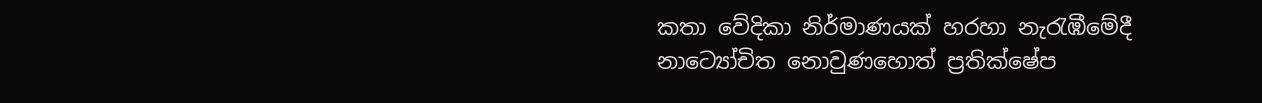කතා වේදිකා නිර්මාණයක් හරහා නැරැඹීමේදී නාට්‍යෝචිත නොවුණහොත් ප්‍රතික්ෂේප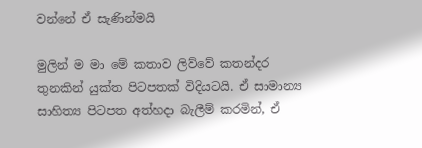වන්නේ ඒ සැණින්මයි

මුලින් ම මා මේ කතාව ලිව්වේ කතන්දර තුනකින් යුක්ත පිටපතක් විදියටයි. ඒ සාමාන්‍ය සාහිත්‍ය පිටපත අත්හදා බැලීම් කරමින්, ඒ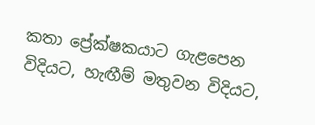කතා ප්‍රේක්ෂකයාට ගැළපෙන විදියට, හැඟීම් මතුවන විදියට,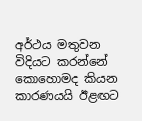අර්ථය මතුවන විදියට කරන්නේ කොහොමද කියන කාරණයයි ඊළඟට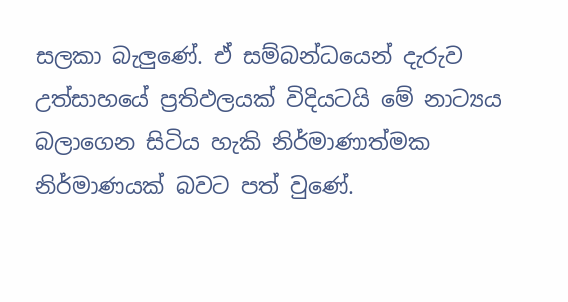සලකා බැලුණේ. ඒ සම්බන්ධයෙන් දැරුව උත්සාහයේ ප්‍රතිඵලයක් විදියටයි මේ නාට්‍යය බලාගෙන සිටිය හැකි නිර්මාණාත්මක නිර්මාණයක් බවට පත් වුණේ.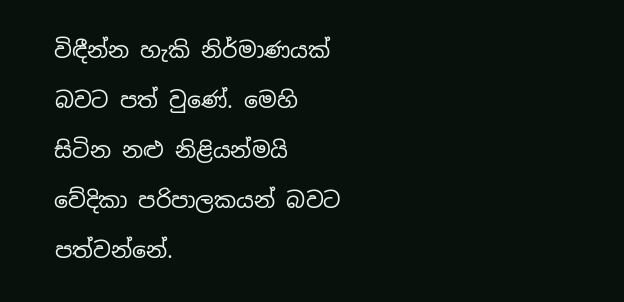විඳීන්න හැකි නිර්මාණයක් බවට පත් වුණේ. මෙහි සිටින නළු නිළියන්මයි වේදිකා පරිපාලකයන් බවට පත්වන්නේ.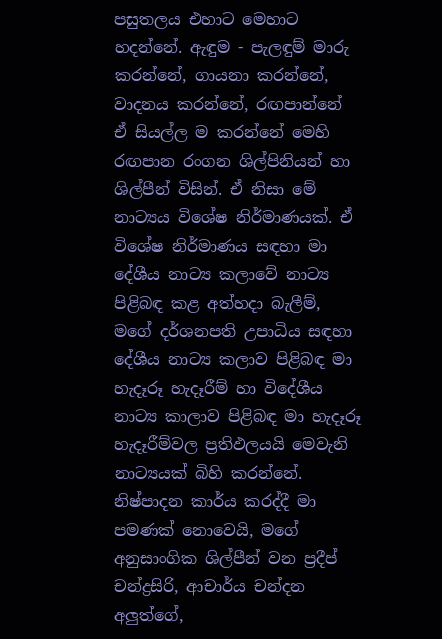පසුතලය එහාට මෙහාට හදන්නේ. ඇඳුම - පැලඳුම් මාරු කරන්නේ, ගායනා කරන්නේ, වාදනය කරන්නේ, රඟපාන්නේ ඒ සියල්ල ම කරන්නේ මෙහි රඟපාන රංගන ශිල්පිනියන් හා ශිල්පීන් විසින්. ඒ නිසා මේ නාට්‍යය විශේෂ නිර්මාණයක්. ඒ විශේෂ නිර්මාණය සඳහා මා දේශීය නාට්‍ය කලාවේ නාට්‍ය පිළිබඳ කළ අත්හදා බැලීම්, මගේ දර්ශනපති උපාධිය සඳහා දේශීය නාට්‍ය කලාව පිළිබඳ මා හැදෑරූ හැදෑරීම් හා විදේශීය නාට්‍ය කාලාව පිළිබඳ මා හැදෑරූ හැදෑරීම්වල ප්‍රතිඵලයයි මෙවැනි නාට්‍යයක් බිහි කරන්නේ. නිෂ්පාදන කාර්ය කරද්දී මා පමණක් නොවෙයි, මගේ අනුසාංගික ශිල්පීන් වන ප්‍රදීප් චන්ද්‍රසිරි, ආචාර්ය චන්දන අලුත්ගේ,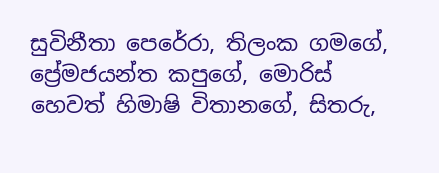සුවිනීතා පෙරේරා, තිලංක ගමගේ, ප්‍රේමජයන්ත කපුගේ, මොරිස් හෙවත් හිමාෂි විතානගේ, සිතරු,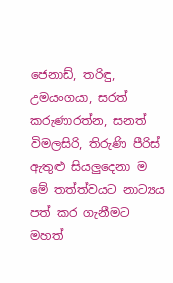ජෙනාඩ්, තරිඳු, උමයංගයා, සරත් කරුණාරත්න, සනත් විමලසිරි, තිරුණි පීරිස් ඇතුළු සියලුදෙනා ම මේ තත්ත්වයට නාට්‍යය පත් කර ගැනීමට මහත්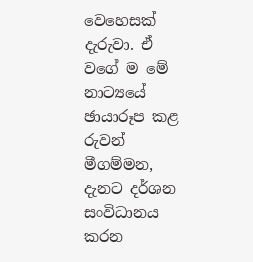වෙහෙසක් දැරුවා. ඒ වගේ ම මේ නාට්‍යයේ ඡායාරූප කළ රුවන් මීගම්මන, දැනට දර්ශන සංවිධානය කරන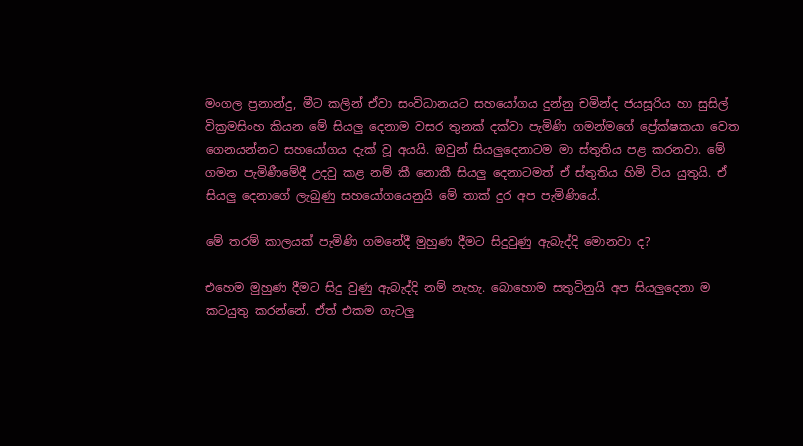මංගල ප්‍රනාන්දු, මීට කලින් ඒවා සංවිධානයට සහයෝගය දුන්නු චමින්ද ජයසූරිය හා සුසිල් වික්‍රමසිංහ කියන මේ සියලු දෙනාම වසර තුනක් දක්වා පැමිණි ගමන්මගේ ප්‍රේක්ෂකයා වෙත ගෙනයන්නට සහයෝගය දැක් වූ අයයි. ඔවුන් සියලුදෙනාටම මා ස්තුතිය පළ කරනවා. මේ ගමන පැමිණීමේදී උදවු කළ නම් කී නොකී සියලු දෙනාටමත් ඒ ස්තුතිය හිමි විය යුතුයි. ඒ සියලු දෙනාගේ ලැබුණු සහයෝගයෙනුයි මේ තාක් දුර අප පැමිණියේ.

මේ තරම් කාලයක් පැමිණි ගමනේදී මුහුණ දීමට සිදුවුණු ඇබැද්දි මොනවා ද?

එහෙම මුහුණ දීමට සිදු වුණු ඇබැද්දි නම් නැහැ. බොහොම සතුටිනුයි අප සියලුදෙනා ම කටයුතු කරන්නේ. ඒත් එකම ගැටලු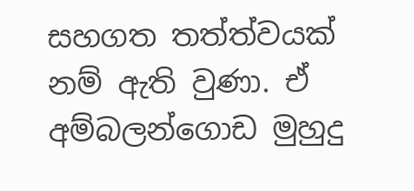සහගත තත්ත්වයක් නම් ඇති වුණා. ඒ අම්බලන්ගොඩ මුහුදු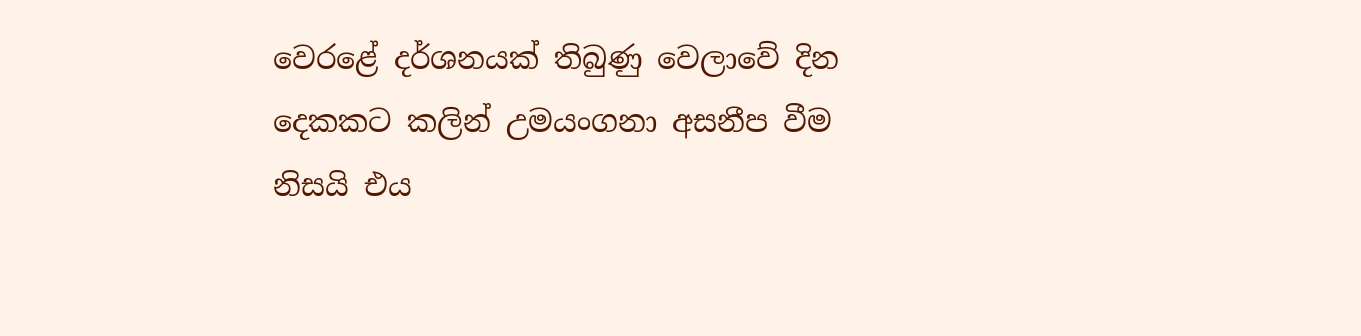වෙරළේ දර්ශනයක් තිබුණු වෙලාවේ දින දෙකකට කලින් උමයංගනා අසනීප වීම නිසයි එය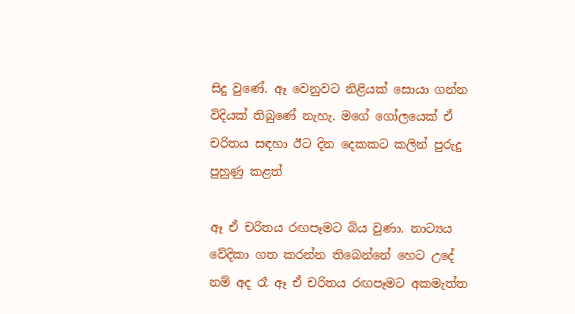සිදු වුණේ. ඈ වෙනුවට නිළියක් සොයා ගන්න විදියක් තිබුණේ නැහැ. මගේ ගෝලයෙක් ඒ චරිතය සඳහා ඊට දින දෙකකට කලින් පුරුදු පුහුණු කළත්

ඈ ඒ චරිතය රඟපෑමට බිය වුණා. නාට්‍යය වේදිකා ගත කරන්න තිබෙන්නේ හෙට උදේ නම් අද රෑ ඈ ඒ චරිතය රඟපෑමට අකමැත්ත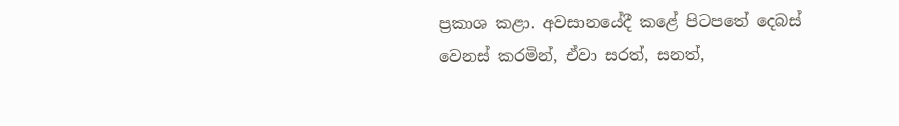ප්‍රකාශ කළා. අවසානයේදී කළේ පිටපතේ දෙබස් වෙනස් කරමින්, ඒවා සරත්, සනත්,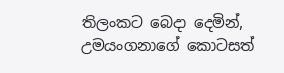තිලංකට බෙදා දෙමින්, උමයංගනාගේ කොටසත්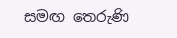සමඟ තෙරුණි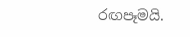රඟපෑමයි.